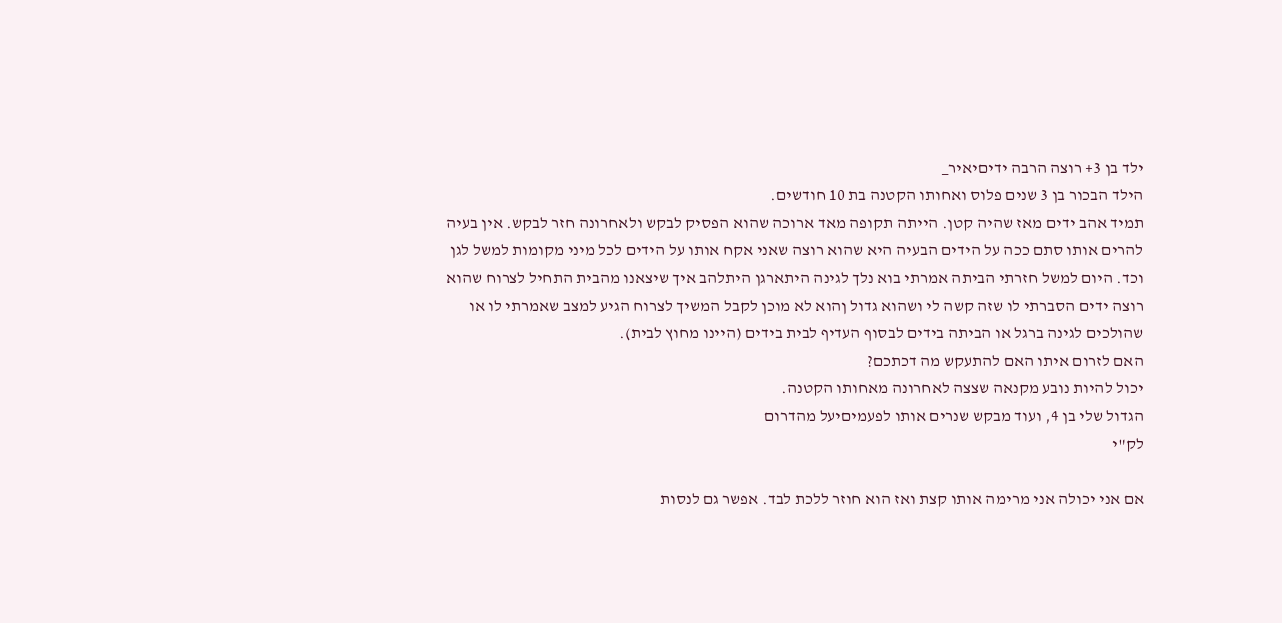ילד בן 3+ רוצה הרבה ידיםיאיר_
הילד הבכור בן 3 שנים פלוס ואחותו הקטנה בת 10 חודשים.
תמיד אהב ידים מאז שהיה קטן. הייתה תקופה מאד ארוכה שהוא הפסיק לבקש ולאחרונה חזר לבקש. אין בעיה להרים אותו סתם ככה על הידים הבעיה היא שהוא רוצה שאני אקח אותו על הידים לכל מיני מקומות למשל לגן וכד. היום למשל חזרתי הביתה אמרתי בוא נלך לגינה היתארגן היתלהב איך שיצאנו מהבית התחיל לצרוח שהוא רוצה ידים הסברתי לו שזה קשה לי ושהוא גדול ןהוא לא מוכן לקבל המשיך לצרוח הגיע למצב שאמרתי לו או שהולכים לגינה ברגל או הביתה בידים לבסוף העדיף לבית בידים (היינו מחוץ לבית).
האם לזרום איתו האם להתעקש מה דכתכם?
יכול להיות נובע מקנאה שצצה לאחרונה מאחותו הקטנה.
הגדול שלי בן 4, ועוד מבקש שנרים אותו לפעמיםיעל מהדרום
לק"י

אם אני יכולה אני מרימה אותו קצת ואז הוא חוזר ללכת לבד. אפשר גם לנסות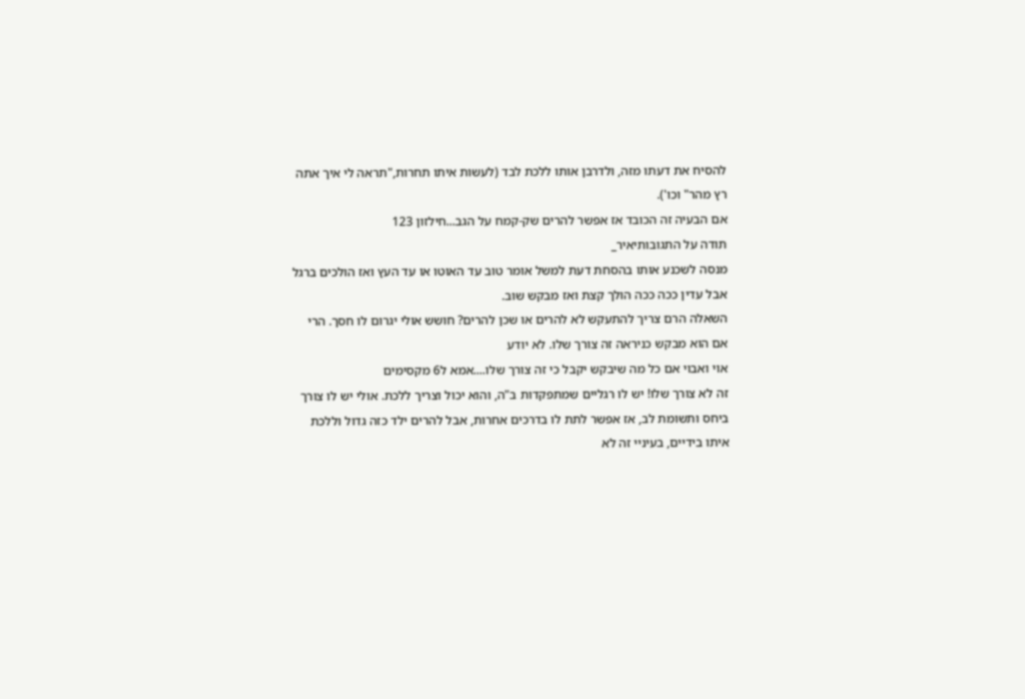להסיח את דעתו מזה, ולדרבן אותו ללכת לבד (לעשות איתו תחרות,"תראה לי איך אתה רץ מהר" וכו').
אם הבעיה זה הכובד אז אפשר להרים שק-קמח על הגב...חילזון 123
תודה על התגובותיאיר_
מנסה לשכנע אותו בהסחת דעת למשל אומר טוב עד האוטו או עד העץ ואז הולכים ברגל אבל עדין ככה ככה הולך קצת ואז מבקש שוב.
השאלה הרם צריך להתעקש לא להרים או שכן להרים? חושש אולי יגרום לו חסך. הרי אם הוא מבקש כניראה זה צורך שלו. לא יודע
אוי ואבוי אם כל מה שיבקש יקבל כי זה צורך שלו....אמא ל6 מקסימים
זה לא צורך שלו! יש לו רגליים שמתפקדות ב"ה, והוא יכול וצריך ללכת. אולי יש לו צורך ביחס ותשומת לב, אז אפשר לתת לו בדרכים אחרות, אבל להרים ילד כזה גדול וללכת איתו בידיים, בעיניי זה לא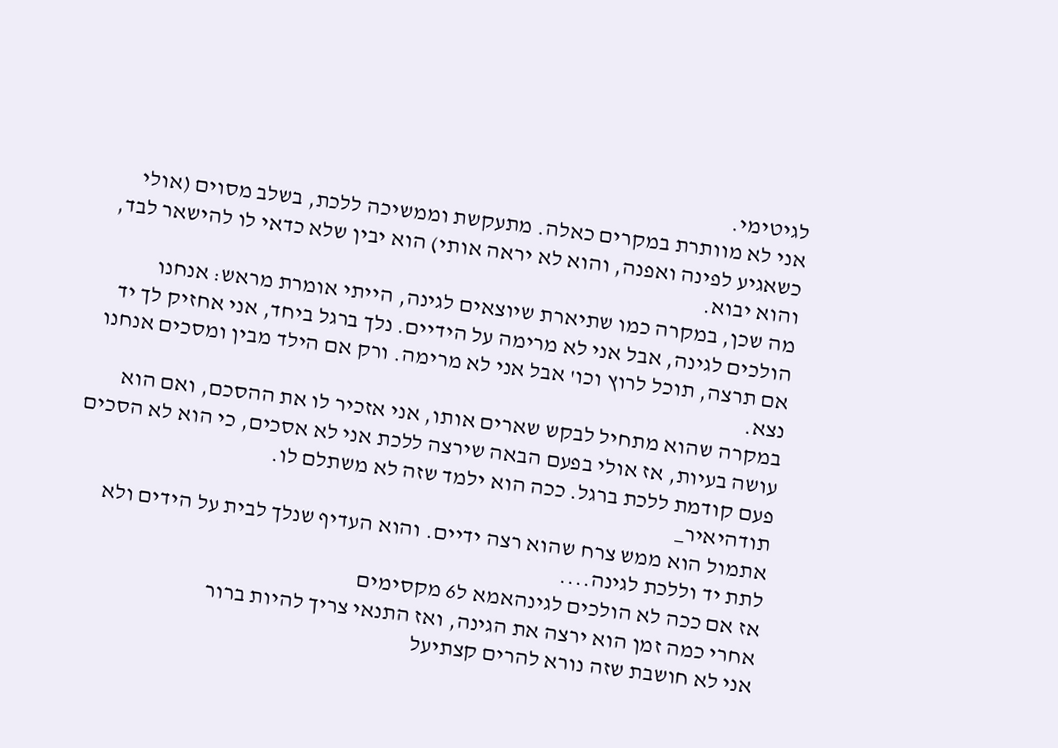לגיטימי.
אני לא מוותרת במקרים כאלה. מתעקשת וממשיכה ללכת, בשלב מסוים (אולי כשאגיע לפינה ואפנה, והוא לא יראה אותי) הוא יבין שלא כדאי לו להישאר לבד, והוא יבוא.
מה שכן, במקרה כמו שתיארת שיוצאים לגינה, הייתי אומרת מראש: אנחנו הולכים לגינה, אבל אני לא מרימה על הידיים. נלך ברגל ביחד, אני אחזיק לך יד אם תרצה, תוכל לרוץ וכו' אבל אני לא מרימה. ורק אם הילד מבין ומסכים אנחנו נצא.
במקרה שהוא מתחיל לבקש שארים אותו, אני אזכיר לו את ההסכם, ואם הוא עושה בעיות, אז אולי בפעם הבאה שירצה ללכת אני לא אסכים, כי הוא לא הסכים פעם קודמת ללכת ברגל. ככה הוא ילמד שזה לא משתלם לו.
תודהיאיר_
אתמול הוא ממש צרח שהוא רצה ידיים. והוא העדיף שנלך לבית על הידים ולא לתת יד וללכת לגינה....
אז אם ככה לא הולכים לגינהאמא ל6 מקסימים
אחרי כמה זמן הוא ירצה את הגינה, ואז התנאי צריך להיות ברור
אני לא חושבת שזה נורא להרים קצתיעל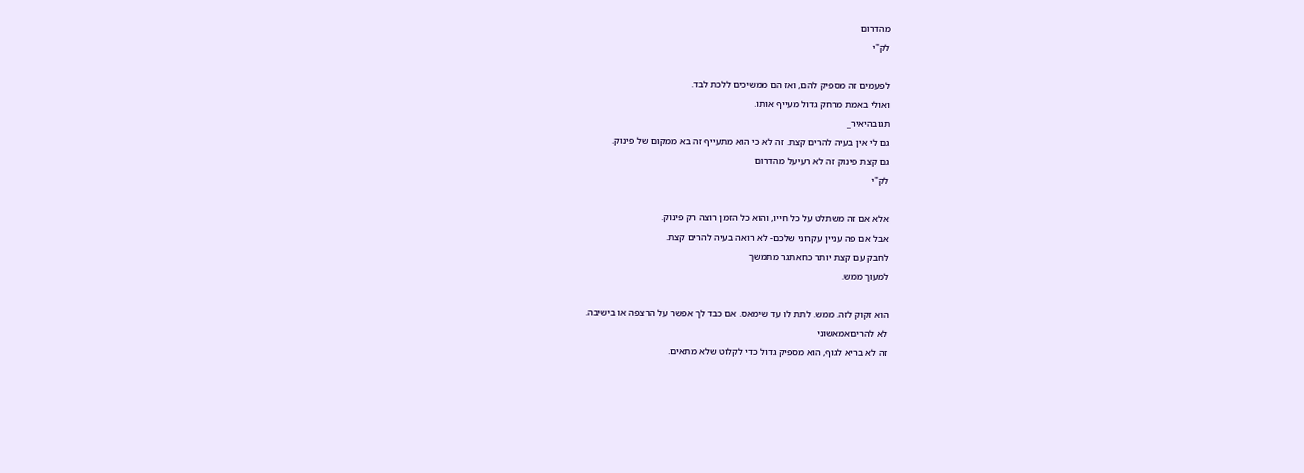מהדרום
לק"י

לפעמים זה מספיק להם, ואז הם ממשיכים ללכת לבד.
ואולי באמת מרחק גדול מעייף אותו.
תגובהיאיר_
גם לי אין בעיה להרים קצת. זה לא כי הוא מתעייף זה בא ממקום של פינוק.
גם קצת פינוק זה לא רעיעל מהדרום
לק"י

אלא אם זה משתלט על כל חייו, והוא כל הזמן רוצה רק פינוק.
אבל אם פה עניין עקרוני שלכם- לא רואה בעיה להרים קצת.
לחבק עם קצת יותר כחאתגר מתמשך
למעוך ממש.

הוא זקוק לזה. ממש. לתת לו עד שימאס. אם כבד לך אפשר על הרצפה או בישיבה.
לא להריםאמאשוני
זה לא בריא לגוף, הוא מספיק גדול כדי לקלוט שלא מתאים.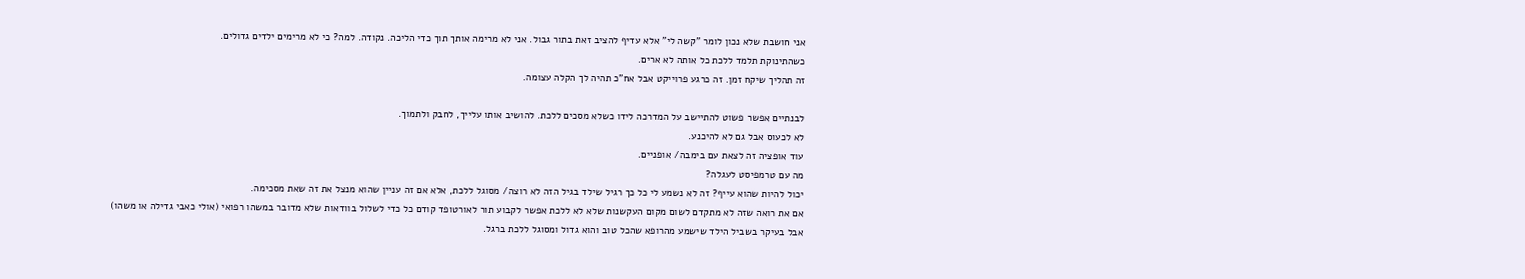אני חושבת שלא נכון לומר "קשה לי" אלא עדיף להציב זאת בתור גבול. אני לא מרימה אותך תוך כדי הליכה. נקודה. למה? כי לא מרימים ילדים גדולים.
כשהתינוקת תלמד ללכת כל אותה לא ארים.
זה תהליך שיקח זמן. זה כרגע פרוייקט אבל אח"כ תהיה לך הקלה עצומה.

לבנתיים אפשר פשוט להתיישב על המדרכה לידו כשלא מסכים ללכת. להושיב אותו עלייך, לחבק ולתמוך.
לא לכעוס אבל גם לא להיכנע.
עוד אופציה זה לצאת עם בימבה/ אופניים.
מה עם טרמפיסט לעגלה?
יכול להיות שהוא עייף? זה לא נשמע לי כל כך רגיל שילד בגיל הזה לא רוצה/ מסוגל ללכת, אלא אם זה עניין שהוא מנצל את זה שאת מסכימה.
אם את רואה שזה לא מתקדם לשום מקום העקשנות שלא לא ללכת אפשר לקבוע תור לאורטופד קודם כל כדי לשלול בוודאות שלא מדובר במשהו רפואי (אולי כאבי גדילה או משהו)
אבל בעיקר בשביל הילד שישמע מהרופא שהכל טוב והוא גדול ומסוגל ללכת ברגל.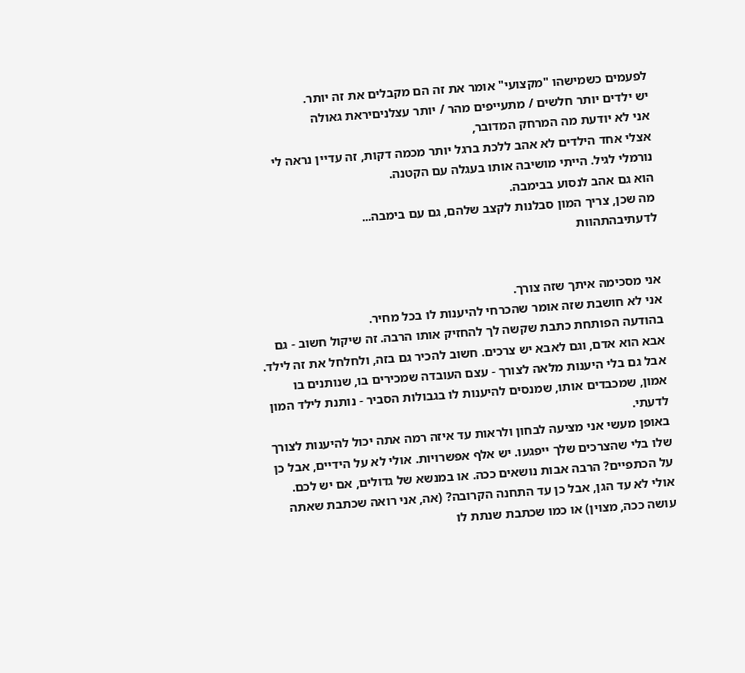לפעמים כשמישהו "מקצועי" אומר את זה הם מקבלים את זה יותר.
יש ילדים יותר חלשים / מתעייפים מהר / יותר עצלניםיראת גאולה
אני לא יודעת מה המרחק המדובר,
אצלי אחד הילדים לא אהב ללכת ברגל יותר מכמה דקות, זה עדיין נראה לי נורמלי לגיל. הייתי מושיבה אותו בעגלה עם הקטנה.
הוא גם אהב לנסוע בבימבה.
מה שכן, צריך המון סבלנות לקצב שלהם, גם עם בימבה...
לדעתיבהתהוות


אני מסכימה איתך שזה צורך.
אני לא חושבת שזה אומר שהכרחי להיענות לו בכל מחיר.
בהודעה הפותחת כתבת שקשה לך להחזיק אותו הרבה. זה שיקול חשוב - גם אבא הוא אדם, וגם לאבא יש צרכים. חשוב להכיר גם בזה, ולחלחל את זה לילד.
אבל גם בלי היענות מלאה לצורך - עצם העובדה שמכירים בו, שנותנים בו אמון, שמכבדים אותו, שמנסים להיענות לו בגבולות הסביר - נותנת לילד המון לדעתי.
באופן מעשי אני מציעה לבחון ולראות עד איזה רמה אתה יכול להיענות לצורך שלו בלי שהצרכים שלך ייפגעו. יש אלף אפשרויות. אולי לא על הידיים, אבל כן על הכתפיים? הרבה אבות נושאים ככה. או במנשא של גדולים, אם יש לכם. אולי לא עד הגן, אבל כן עד התחנה הקרובה? (אה, אני רואה שכתבת שאתה עושה ככה, מצוין) או כמו שכתבת שנתת לו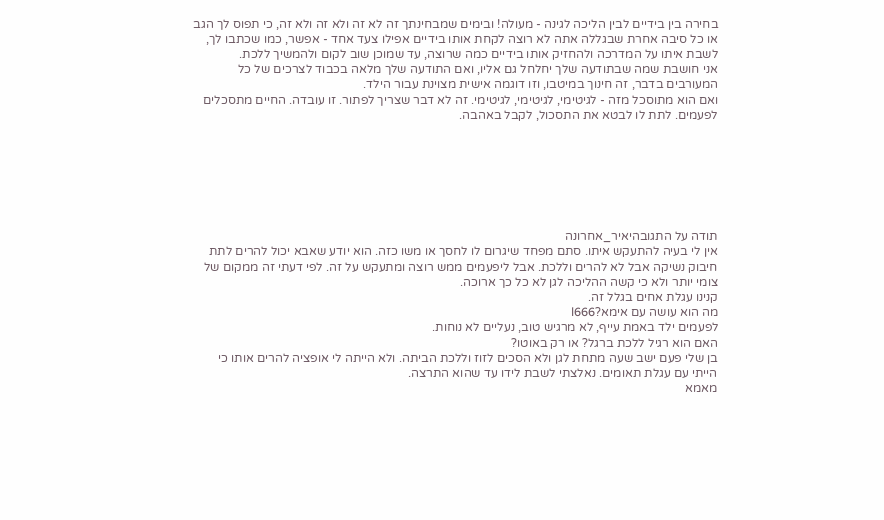בחירה בין בידיים לבין הליכה לגינה - מעולה! ובימים שמבחינתך זה לא זה ולא זה ולא זה, כי תפוס לך הגב או כל סיבה אחרת שבגללה אתה לא רוצה לקחת אותו בידיים אפילו צעד אחד - אפשר, כמו שכתבו לך, לשבת איתו על המדרכה ולהחזיק אותו בידיים כמה שרוצה, עד שמוכן שוב לקום ולהמשיך ללכת.
אני חושבת שמה שבתודעה שלך יחלחל גם אליו, ואם התודעה שלך מלאה בכבוד לצרכים של כל המעורבים בדבר, זה חינוך במיטבו, וזו דוגמה אישית מצוינת עבור הילד.
ואם הוא מתוסכל מזה - לגיטימי, לגיטימי, לגיטימי. זה לא דבר שצריך לפתור. זו עובדה. החיים מתסכלים לפעמים. לתת לו לבטא את התסכול, לקבל באהבה.







תודה על התגובהיאיר_אחרונה
אין לי בעיה להתעקש איתו. סתם מפחד שיגרום לו לחסך או משו כזה. הוא יודע שאבא יכול להרים לתת חיבוק נשיקה אבל לא להרים וללכת. אבל ליפעמים ממש רוצה ומתעקש על זה. לפי דעתי זה ממקום של צומי יותר ולא כי קשה ההליכה לגן לא כל כך ארוכה.
קנינו עגלת אחים בגלל זה.
מה הוא עושה עם אימא?l666
לפעמים ילד באמת עייף, לא מרגיש טוב, נעליים לא נוחות.
האם הוא רגיל ללכת ברגל? או רק באוטו?
בן שלי פעם ישב שעה מתחת לגן ולא הסכים לזוז וללכת הביתה. ולא הייתה לי אופציה להרים אותו כי הייתי עם עגלת תאומים. נאלצתי לשבת לידו עד שהוא התרצה.
מאמא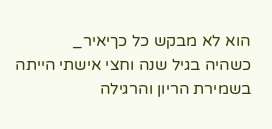הוא לא מבקש כל כךיאיר_
כשהיה בגיל שנה וחצי אישתי הייתה בשמירת הריון והרגילה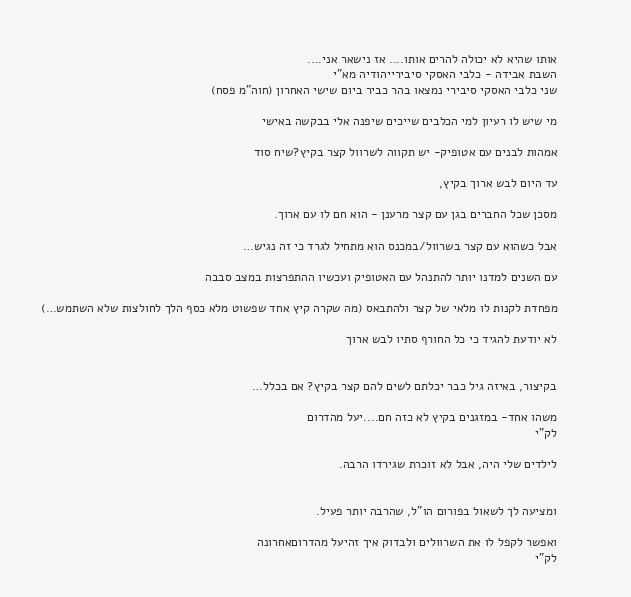אותו שהיא לא יכולה להרים אותו.... אז נישאר אני....
השבת אבידה - כלבי האסקי סיבירייהודיה מא"י
שני כלבי האסקי סיבירי נמצאו בהר כביר ביום שישי האחרון (חוה"מ פסח)

מי שיש לו רעיון למי הכלבים שייכים שיפנה אלי בבקשה באישי

אמהות לבנים עם אטופיק- יש תקווה לשרוול קצר בקיץ?שיח סוד

עד היום לבש ארוך בקיץ,

מסכן שכל החברים בגן עם קצר מרענן - הוא חם לו עם ארוך.

אבל כשהוא עם קצר בשרוול/במכנס הוא מתחיל לגרד כי זה נגיש…

עם השנים למדנו יותר להתנהל עם האטופיק ועכשיו ההתפרצות במצב סבבה

מפחדת לקנות לו מלאי של קצר ולהתבאס (מה שקרה קיץ אחד שפשוט מלא כסף הלך לחולצות שלא השתמש…)

לא יודעת להגיד כי כל החורף סתיו לבש ארוך


בקיצור, באיזה גיל כבר יכלתם לשים להם קצר בקיץ? אם בכלל…

משהו אחד- במזגנים בקיץ לא כזה חם....יעל מהדרום
לק"י

לילדים שלי היה, אבל לא זוכרת שגירדו הרבה.


ומציעה לך לשאול בפורום הו"ל, שהרבה יותר פעיל.

ואפשר לקפל לו את השרוולים ולבדוק איך זהיעל מהדרוםאחרונה
לק"י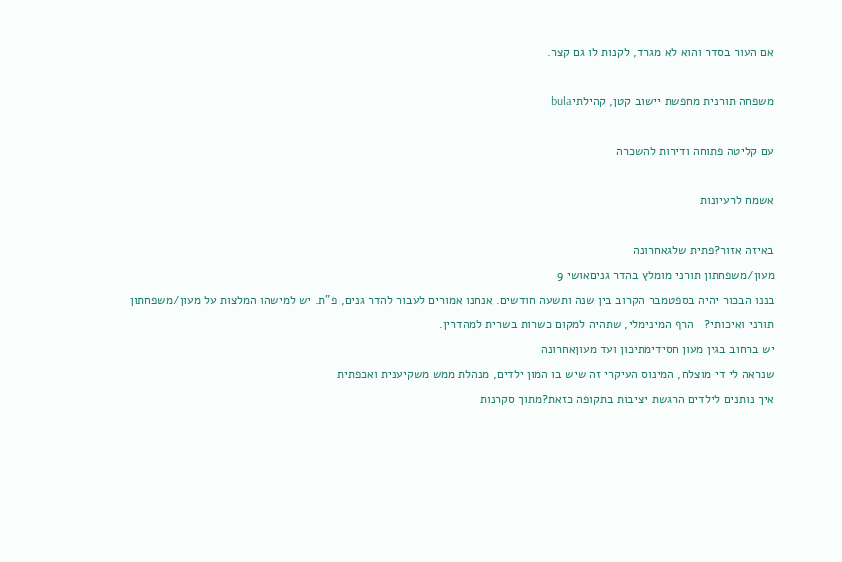אם העור בסדר והוא לא מגרד, לקנות לו גם קצר.

משפחה תורנית מחפשת יישוב קטן, קהילתיbula

עם קליטה פתוחה ודירות להשכרה

אשמח לרעיונות

באיזה אזור?פתית שלגאחרונה
מעון/משפחתון תורני מומלץ בהדר גניםאושי 9
בננו הבכור יהיה בספטמבר הקרוב בין שנה ותשעה חודשים. אנחנו אמורים לעבור להדר גנים, פ"ת. יש למישהו המלצות על מעון/משפחתון תורני ואיכותי?   הרף המינימלי, שתהיה למקום כשרות בשרית למהדרין.
יש ברחוב בגין מעון חסידימתיכון ועד מעוןאחרונה
שנראה לי די מוצלח, המינוס העיקרי זה שיש בו המון ילדים, מנהלת ממש משקיענית ואכפתית
איך נותנים לילדים הרגשת יציבות בתקופה כזאת?מתוך סקרנות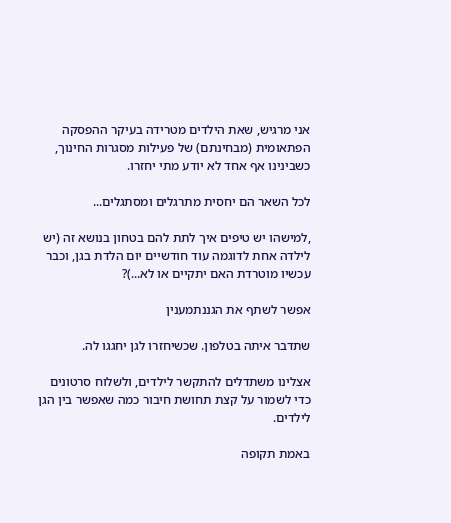אני מרגיש, שאת הילדים מטרידה בעיקר ההפסקה הפתאומית (מבחינתם) של פעילות מסגרות החינוך, כשבינינו אף אחד לא יודע מתי יחזרו.

לכל השאר הם יחסית מתרגלים ומסתגלים...

,למישהו יש טיפים איך לתת להם בטחון בנושא זה (יש לילדה אחת לדוגמה עוד חודשיים יום הלדת בגן, וכבר עכשיו מוטרדת האם יתקיים או לא...)?

אפשר לשתף את הגננתמענין

שתדבר איתה בטלפון. שכשיחזרו לגן יחגגו לה.

אצלינו משתדלים להתקשר לילדים, ולשלוח סרטונים כדי לשמור על קצת תחושת חיבור כמה שאפשר בין הגן לילדים.

באמת תקופה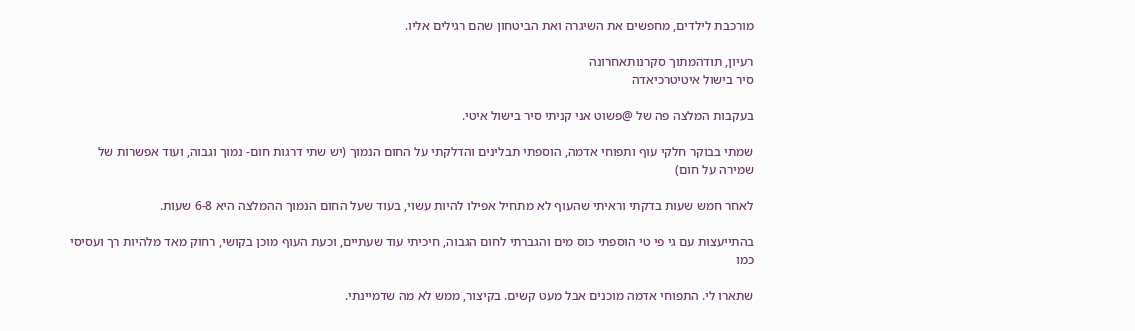מורכבת לילדים, מחפשים את השיגרה ואת הביטחון שהם רגילים אליו.

רעיון, תודהמתוך סקרנותאחרונה
סיר בישול איטיטרכיאדה

בעקבות המלצה פה של @פשוט אני קניתי סיר בישול איטי.

שמתי בבוקר חלקי עוף ותפוחי אדמה, הוספתי תבלינים והדלקתי על החום הנמוך (יש שתי דרגות חום- נמוך וגבוה, ועוד אפשרות של שמירה על חום)

לאחר חמש שעות בדקתי וראיתי שהעוף לא מתחיל אפילו להיות עשוי, בעוד שעל החום הנמוך ההמלצה היא 6-8 שעות.

בהתייעצות עם גי פי טי הוספתי כוס מים והגברתי לחום הגבוה, חיכיתי עוד שעתיים, וכעת העוף מוכן בקושי, רחוק מאד מלהיות רך ועסיסי כמו

שתארו לי. התפוחי אדמה מוכנים אבל מעט קשים. בקיצור, ממש לא מה שדמיינתי.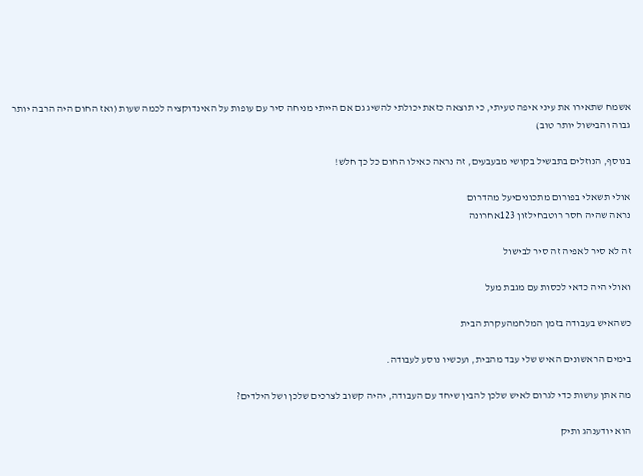אשמח שתאירו את עיני איפה טעיתי, כי תוצאה כזאת יכולתי להשיג גם אם הייתי מניחה סיר עם עופות על האינדוקציה לכמה שעות (ואז החום היה הרבה יותר גבוה והבישול יותר טוב)

בנוסף, הנוזלים בתבשיל בקושי מבעבעים, זה נראה כאילו החום כל כך חלש!

אולי תשאלי בפורום מתכוניםיעל מהדרום
נראה שהיה חסר רוטבחילזון 123אחרונה

זה לא סיר לאפיה זה סיר לבישול

ואולי היה כדאי לכסות עם מגבת מעל

כשהאיש בעבודה בזמן המלחמהעקרת הבית

בימים הראשונים האיש שלי עבד מהבית, ועכשיו נוסע לעבודה.

מה אתן עושות כדי לגרום לאיש שלכן להבין שיחד עם העבודה, יהיה קשוב לצרכים שלכן ושל הילדים?

הוא יודענהג ותיק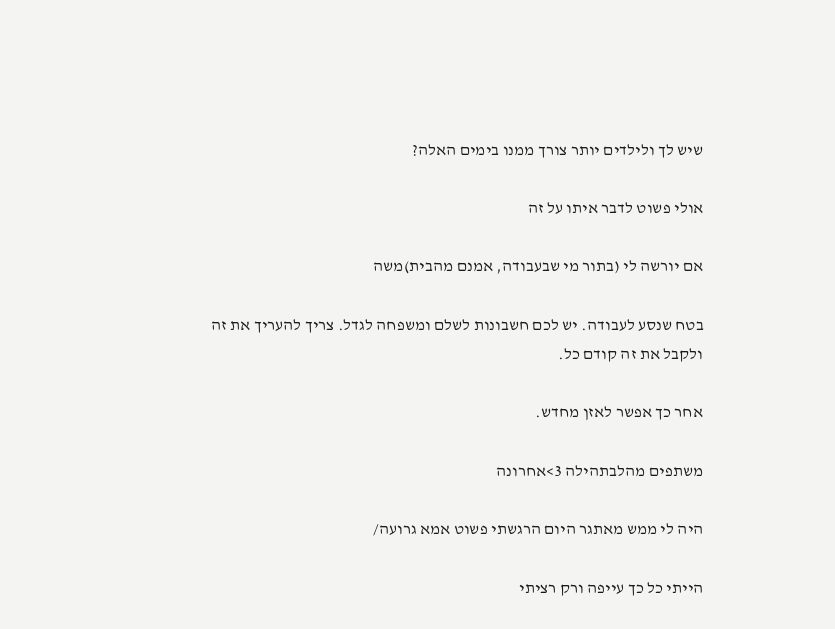שיש לך ולילדים יותר צורך ממנו בימים האלה?

אולי פשוט לדבר איתו על זה

אם יורשה לי (בתור מי שבעבודה, אמנם מהבית)משה

בטח שנסע לעבודה. יש לכם חשבונות לשלם ומשפחה לגדל. צריך להעריך את זה ולקבל את זה קודם כל.

אחר כך אפשר לאזן מחדש.

משתפים מהלבתהילה 3>אחרונה

היה לי ממש מאתגר היום הרגשתי פשוט אמא גרועה/

הייתי כל כך עייפה ורק רציתי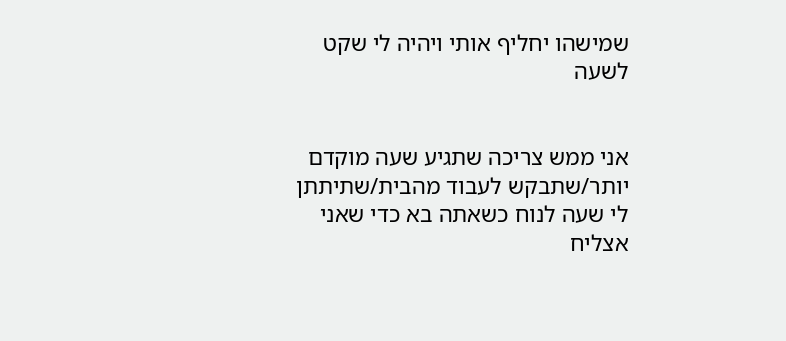שמישהו יחליף אותי ויהיה לי שקט לשעה


אני ממש צריכה שתגיע שעה מוקדם יותר/שתבקש לעבוד מהבית/שתיתתן לי שעה לנוח כשאתה בא כדי שאני אצליח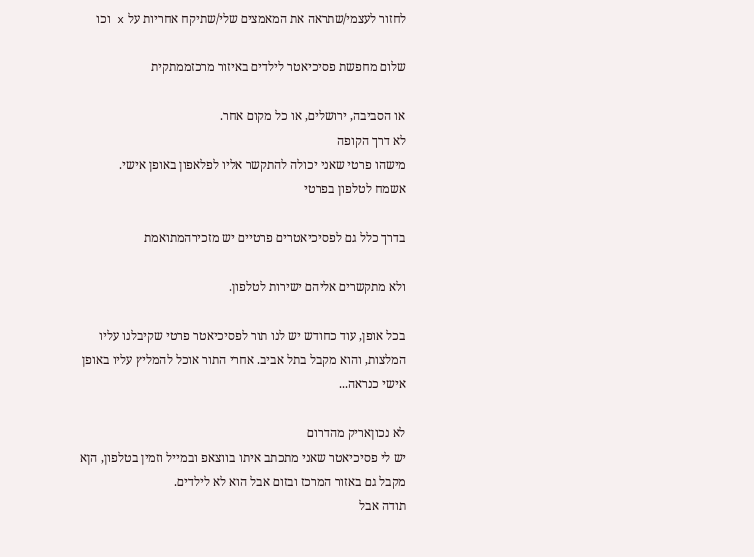לחזור לעצמי/שתראה את המאמצים שלי/שתיקח אחריות על x וכו

שלום מחפשת פסיכיאטר לילדים באיזור מרכזממתקית

או הסביבה, ירושלים, או כל מקום אחר.
לא דרך הקופה
מישהו פרטי שאני יכולה להתקשר אליו לפלאפון באופן אישי.
אשמח לטלפון בפרטי

בדרך כלל גם לפסיכיאטרים פרטיים יש מזכירהמתואמת

ולא מתקשרים אליהם ישירות לטלפון.

בכל אופן, עוד כחודש יש לנו תור לפסיכיאטר פרטי שקיבלנו עליו המלצות, והוא מקבל בתל אביב. אחרי התור אוכל להמליץ עליו באופן אישי כנראה...

לא נכוןאריק מהדרום
יש לי פסיכיאטר שאני מתכתב איתו בווצאפ ובמייל וזמין בטלפון, הןא מקבל גם באזור המרכז ובזום אבל הוא לא לילדים.
תודה אבל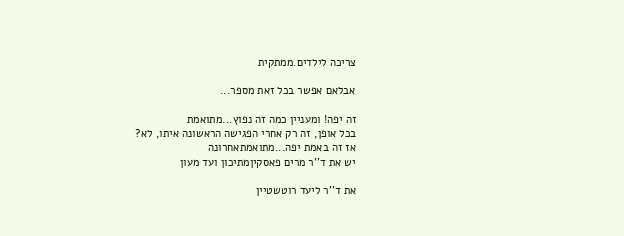צריכה לילדים.ממתקית

אבלאם אפשר בכל זאת מספר...

זה יפה! ומעניין כמה זה נפוץ...מתואמת
בכל אופן, זה רק אחרי הפגישה הראשונה איתו, לא?
אז זה באמת יפה...מתואמתאחרונה
יש את ד''ר מרים פאסקיןמתיכון ועד מעון

את ד''ר ליעד רוטשטיין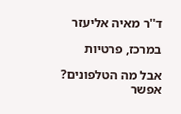ד''ר מאיה אליעזר

במרכז, פרטיות

אבל מה הטלפונים? אפשר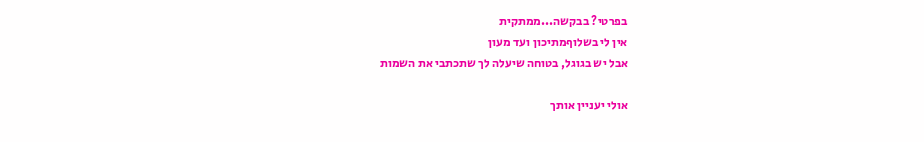בפרטי? בבקשה...ממתקית
אין לי בשלוףמתיכון ועד מעון
אבל יש בגוגל, בטוחה שיעלה לך שתכתבי את השמות

אולי יעניין אותך